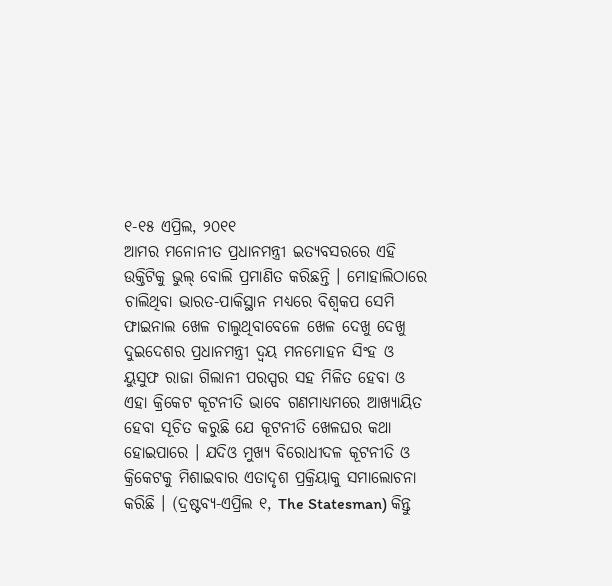୧-୧୫ ଏପ୍ରିଲ, ୨୦୧୧
ଆମର ମନୋନୀତ ପ୍ରଧାନମନ୍ତ୍ରୀ ଇତ୍ୟବସରରେ ଏହି ଉକ୍ତିଟିକୁ ଭୁଲ୍ ବୋଲି ପ୍ରମାଣିତ କରିଛନ୍ତି । ମୋହାଲିଠାରେ ଚାଲିଥିବା ଭାରତ-ପାକିସ୍ଥାନ ମଧ୍ୟରେ ବିଶ୍ୱକପ ସେମି ଫାଇନାଲ ଖେଳ ଚାଲୁଥିବାବେଳେ ଖେଳ ଦେଖୁ ଦେଖୁ ଦୁଇଦେଶର ପ୍ରଧାନମନ୍ତ୍ରୀ ଦ୍ୱୟ ମନମୋହନ ସିଂହ ଓ ୟୁସୁଫ ରାଜା ଗିଲାନୀ ପରସ୍ପର ସହ ମିଳିତ ହେବା ଓ ଏହା କ୍ରିକେଟ କୂଟନୀତି ଭାବେ ଗଣମାଧ୍ୟମରେ ଆଖ୍ୟାୟିତ ହେବା ସୂଚିତ କରୁଛି ଯେ କୂଟନୀତି ଖେଳଘର କଥା ହୋଇପାରେ । ଯଦିଓ ମୁଖ୍ୟ ବିରୋଧୀଦଳ କୂଟନୀତି ଓ କ୍ରିକେଟକୁ ମିଶାଇବାର ଏତାଦୃଶ ପ୍ରକ୍ରିୟାକୁ ସମାଲୋଚନା କରିଛି । (ଦ୍ରଷ୍ଟବ୍ୟ-ଏପ୍ରିଲ ୧, The Statesman) କିନ୍ତୁ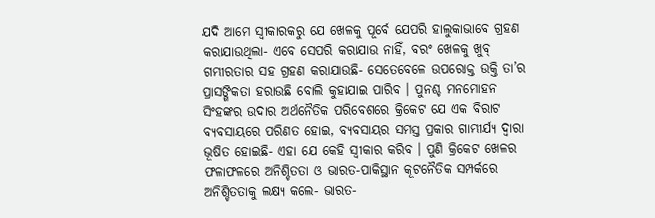ଯଦି ଆମେ ସ୍ୱୀକାରକରୁ ଯେ ଖେଳକୁ ପୂର୍ବେ ଯେପରି ହାଲୁକାଭାବେ ଗ୍ରହଣ କରାଯାଉଥିଲା- ଏବେ ସେପରି କରାଯାଉ ନାହିଁ, ବରଂ ଖେଳକୁ ଖୁବ୍ ଗମ୍ଭୀରତାର ସହ ଗ୍ରହଣ କରାଯାଉଛି- ସେତେବେଳେ ଉପରୋକ୍ତ ଉକ୍ତି ତା’ର ପ୍ରାସଙ୍ଗିକତା ହରାଉଛି ବୋଲି କୁହାଯାଇ ପାରିବ । ପୁନଶ୍ଚ ମନମୋହନ ସିଂହଙ୍କର ଉଦାର ଅର୍ଥନୈତିକ ପରିବେଶରେ କ୍ରିକେଟ ଯେ ଏକ ବିରାଟ ବ୍ୟବସାୟରେ ପରିଣତ ହୋଇ, ବ୍ୟବସାୟର ସମସ୍ତ ପ୍ରକାର ଗାମ୍ଭୀର୍ଯ୍ୟ ଦ୍ୱାରା ଭୂଷିତ ହୋଇଛି- ଏହା ଯେ କେହି ସ୍ୱୀକାର କରିବ । ପୁଣି କ୍ରିକେଟ ଖେଳର ଫଳାଫଳରେ ଅନିଶ୍ଚିତତା ଓ ଭାରତ-ପାକିସ୍ଥାନ କୂଟନୈତିକ ସମ୍ପର୍କରେ ଅନିଶ୍ଚିତତାକୁ ଲକ୍ଷ୍ୟ କଲେ- ଭାରତ-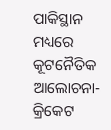ପାକିସ୍ଥାନ ମଧ୍ୟରେ କୂଟନୈତିକ ଆଲୋଚନା-କ୍ରିକେଟ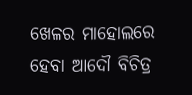ଖେଳର ମାହୋଲରେ ହେବା ଆଦୌ ବିଚିତ୍ର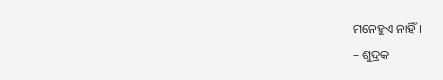ମନେହୁଏ ନାହିଁ ।
– ଶୁଦ୍ରକ